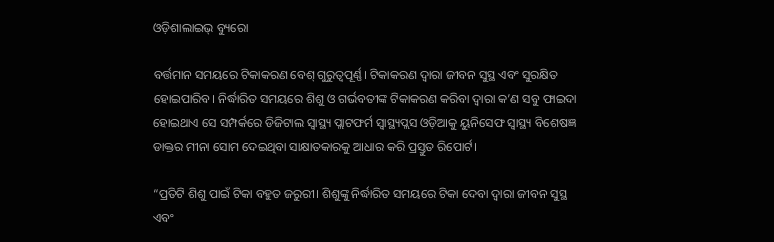ଓଡ଼ିଶାଲାଇଭ୍ ବ୍ୟୁରୋ

ବର୍ତ୍ତମାନ ସମୟରେ ଟିକାକରଣ ବେଶ୍ ଗୁରୁତ୍ଵପୂର୍ଣ୍ଣ। ଟିକାକରଣ ଦ୍ଵାରା ଜୀବନ ସୁସ୍ଥ ଏବଂ ସୁରକ୍ଷିତ ହୋଇପାରିବ। ନିର୍ଦ୍ଧାରିତ ସମୟରେ ଶିଶୁ ଓ ଗର୍ଭବତୀଙ୍କ ଟିକାକରଣ କରିବା ଦ୍ଵାରା କ’ଣ ସବୁ ଫାଇଦା ହୋଇଥାଏ ସେ ସମ୍ପର୍କରେ ଡିଜିଟାଲ ସ୍ୱାସ୍ଥ୍ୟ ପ୍ଲାଟଫର୍ମ ସ୍ୱାସ୍ଥ୍ୟପ୍ଲସ ଓଡ଼ିଆକୁ ୟୁନିସେଫ ସ୍ଵାସ୍ଥ୍ୟ ବିଶେଷଜ୍ଞ ଡାକ୍ତର ମୀନା ସୋମ ଦେଇଥିବା ସାକ୍ଷାତକାରକୁ ଆଧାର କରି ପ୍ରସ୍ତୁତ ରିପୋର୍ଟ।

“ପ୍ରତିଟି ଶିଶୁ ପାଇଁ ଟିକା ବହୁତ ଜରୁରୀ। ଶିଶୁଙ୍କୁ ନିର୍ଦ୍ଧାରିତ ସମୟରେ ଟିକା ଦେବା ଦ୍ଵାରା ଜୀବନ ସୁସ୍ଥ ଏବଂ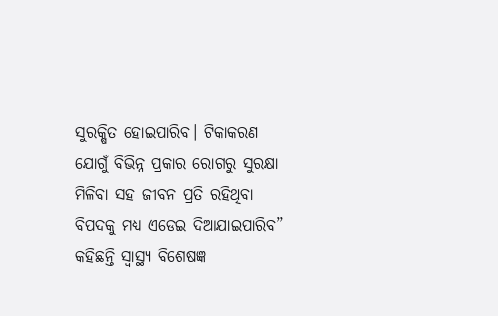ସୁରକ୍ଷିତ ହୋଇପାରିବ। ଟିକାକରଣ ଯୋଗୁଁ ବିଭିନ୍ନ ପ୍ରକାର ରୋଗରୁ ସୁରକ୍ଷା ମିଳିବା ସହ ଜୀବନ ପ୍ରତି ରହିଥିବା ବିପଦକୁ ମଧ୍ୟ ଏଡେଇ ଦିଆଯାଇପାରିବ” କହିଛନ୍ତି ସ୍ଵାସ୍ଥ୍ୟ ବିଶେଷଜ୍ଞ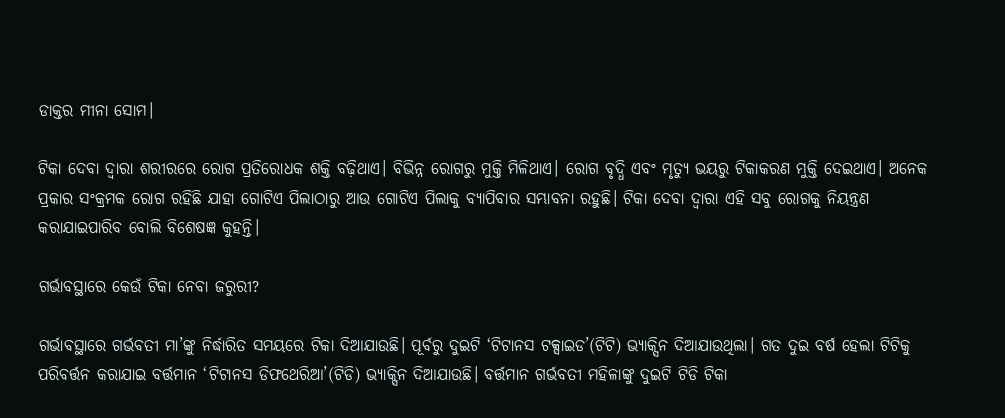ଡାକ୍ତର ମୀନା ସୋମ।

ଟିକା ଦେବା ଦ୍ଵାରା ଶରୀରରେ ରୋଗ ପ୍ରତିରୋଧକ ଶକ୍ତି ବଢ଼ିଥାଏ। ବିଭିନ୍ନ ରୋଗରୁ ମୁକ୍ତି ମିଳିଥାଏ। ରୋଗ ବୃଦ୍ଧି ଏବଂ ମୃତ୍ୟୁ ଭୟରୁ ଟିକାକରଣ ମୁକ୍ତି ଦେଇଥାଏ। ଅନେକ ପ୍ରକାର ସଂକ୍ରମକ ରୋଗ ରହିଛି ଯାହା ଗୋଟିଏ ପିଲାଠାରୁ ଆଉ ଗୋଟିଏ ପିଲାକୁ ବ୍ୟାପିବାର ସମ୍ଭାବନା ରହୁଛି। ଟିକା ଦେବା ଦ୍ଵାରା ଏହି ସବୁ ରୋଗକୁ ନିୟନ୍ତ୍ରଣ କରାଯାଇପାରିବ ବୋଲି ବିଶେଷଜ୍ଞ କୁହନ୍ତି।

ଗର୍ଭାବସ୍ଥାରେ କେଉଁ ଟିକା ନେବା ଜରୁରୀ?

ଗର୍ଭାବସ୍ଥାରେ ଗର୍ଭବତୀ ମା’ଙ୍କୁ ନିର୍ଦ୍ଧାରିତ ସମୟରେ ଟିକା ଦିଆଯାଉଛି। ପୂର୍ବରୁ ଦୁଇଟି ‘ଟିଟାନସ ଟକ୍ସାଇଡ’(ଟିଟି) ଭ୍ୟାକ୍ସିନ ଦିଆଯାଉଥିଲା। ଗତ ଦୁଇ ବର୍ଷ ହେଲା ଟିଟିକୁ ପରିବର୍ତ୍ତନ କରାଯାଇ ବର୍ତ୍ତମାନ ‘ଟିଟାନସ ଡିଫଥେରିଆ’(ଟିଡି) ଭ୍ୟାକ୍ସିନ ଦିଆଯାଉଛି। ବର୍ତ୍ତମାନ ଗର୍ଭବତୀ ମହିଳାଙ୍କୁ ଦୁଇଟି ଟିଡି ଟିକା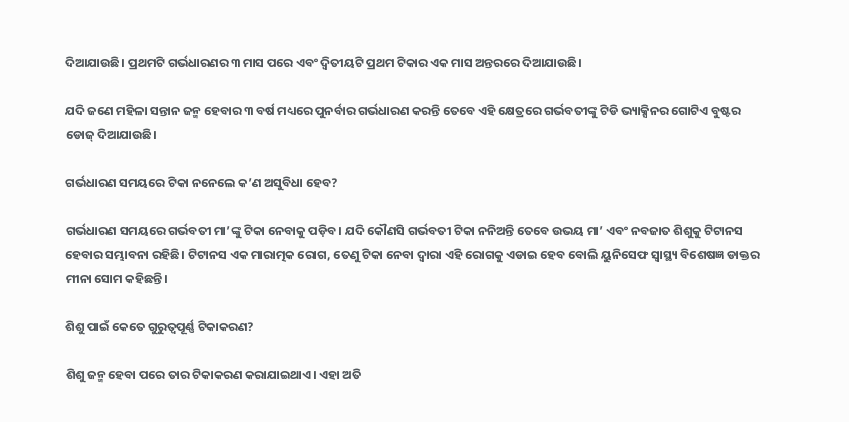ଦିଆଯାଉଛି। ପ୍ରଥମଟି ଗର୍ଭଧାରଣର ୩ ମାସ ପରେ ଏବଂ ଦ୍ଵିତୀୟଟି ପ୍ରଥମ ଟିକାର ଏକ ମାସ ଅନ୍ତରରେ ଦିଆଯାଉଛି।

ଯଦି ଜଣେ ମହିଳା ସନ୍ତାନ ଜନ୍ମ ହେବାର ୩ ବର୍ଷ ମଧ୍ୟରେ ପୁନର୍ବାର ଗର୍ଭଧାରଣ କରନ୍ତି ତେବେ ଏହି କ୍ଷେତ୍ରରେ ଗର୍ଭବତୀଙ୍କୁ ଟିଡି ଭ୍ୟାକ୍ସିନର ଗୋଟିଏ ବୁଷ୍ଟର ଡୋଜ୍ ଦିଆଯାଉଛି।

ଗର୍ଭଧାରଣ ସମୟରେ ଟିକା ନନେଲେ କ’ଣ ଅସୁବିଧା ହେବ?

ଗର୍ଭଧାରଣ ସମୟରେ ଗର୍ଭବତୀ ମା’ଙ୍କୁ ଟିକା ନେବାକୁ ପଡ଼ିବ। ଯଦି କୌଣସି ଗର୍ଭବତୀ ଟିକା ନନିଅନ୍ତି ତେବେ ଉଭୟ ମା’ ଏବଂ ନବଜାତ ଶିଶୁକୁ ଟିଟାନସ ହେବାର ସମ୍ଭାବନା ରହିଛି। ଟିଟାନସ ଏକ ମାରାତ୍ମକ ରୋଗ, ତେଣୁ ଟିକା ନେବା ଦ୍ଵାରା ଏହି ରୋଗକୁ ଏଡାଇ ହେବ ବୋଲି ୟୁନିସେଫ ସ୍ଵାସ୍ଥ୍ୟ ବିଶେଷଜ୍ଞ ଡାକ୍ତର ମୀନା ସୋମ କହିଛନ୍ତି।

ଶିଶୁ ପାଇଁ କେତେ ଗୁରୁତ୍ଵପୂର୍ଣ୍ଣ ଟିକାକରଣ?

ଶିଶୁ ଜନ୍ମ ହେବା ପରେ ତାର ଟିକାକରଣ କରାଯାଇଥାଏ। ଏହା ଅତି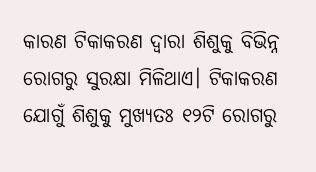କାରଣ ଟିକାକରଣ ଦ୍ଵାରା ଶିଶୁକୁ ବିଭିନ୍ନ ରୋଗରୁ ସୁରକ୍ଷା ମିଳିଥାଏ। ଟିକାକରଣ ଯୋଗୁଁ ଶିଶୁକୁ ମୁଖ୍ୟତଃ ୧୨ଟି ରୋଗରୁ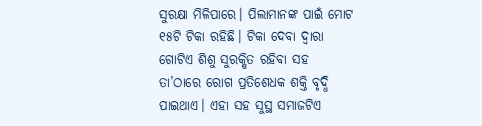ସୁରକ୍ଷା ମିଳିପାରେ। ପିଲାମାନଙ୍କ ପାଇଁ ମୋଟ ୧୫ଟି ଟିକା ରହିଛି। ଟିକା ଦେବା ଦ୍ଵାରା ଗୋଟିଏ ଶିଶୁ ସୁରକ୍ଷିତ ରହିବା ସହ ତା’ଠାରେ ରୋଗ ପ୍ରତିଶେଧକ ଶକ୍ତି ବୃଦ୍ଧି ପାଇଥାଏ। ଏହା ସହ ସୁସ୍ଥ ସମାଜଟିଏ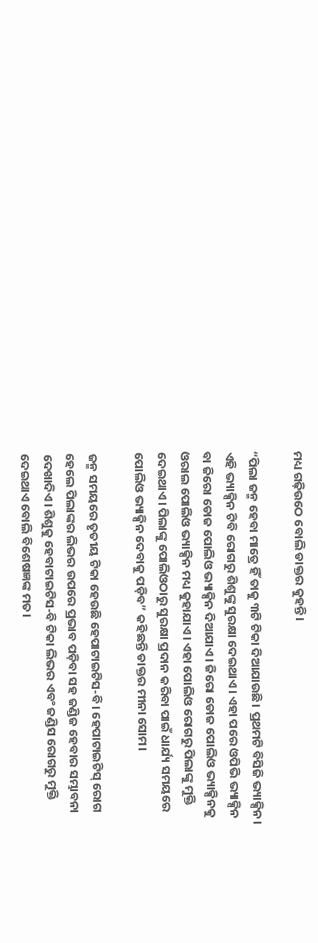ମଧ୍ୟ ଗଢ଼ିଉଠେ ବୋଲି ଡାକ୍ତର କୁହନ୍ତି।

“ପିଲା ଜନ୍ମ ହେବା ମାତ୍ରେ ହିଁ ତାକୁ ୩ଟି ଟିକା ଦିଆଯାଉଛି। ପ୍ରଥମଟି ବିସିଜି ଭ୍ୟାକ୍ସିନ। ଏହି ଭ୍ୟାକ୍ସିନ ଟିବି ରୋଗରୁ ଶିଶୁଙ୍କୁ ସୁରକ୍ଷା ଦେଇଥାଏ। ଏହା ପରେ ଓପିଭି ଭ୍ୟାକ୍ସିନ ବା ଜିରୋ ଡୋଜ ପୋଲିଓ ଭ୍ୟାକ୍ସିନ ଦିଆଯାଏ। ଜିରୋ ଡୋଜ ପୋଲିଓ ଭ୍ୟାକ୍ସିନକୁ ଓରାଲ ପୋଲିଓ ଭ୍ୟାକ୍ସିନ ମଧ୍ୟ କୁହାଯାଏ। ଏହା ପୋଲିଓ ରୋଗରୁ ପିଲାଙ୍କୁ ମୁକ୍ତି ଦେଇଥାଏ। ପିଲାଙ୍କୁ ପୋଲିଓଠାରୁ ସୁରକ୍ଷା ପ୍ରଦାନ କରିବା ପାଇଁ ଧାର୍ଯ୍ୟ ସମୟରେ ପୋଲିଓ ଭ୍ୟାକ୍ସିନ ଦେବାକୁ ପଡ଼ିବ” କହିଛନ୍ତି ଡାକ୍ତର ମୀନା ସୋମ।

ଜନ୍ମ ସମୟରେ ତୃତୀୟ ଟିକା ହେଉଛି ହେପାଟାଇଟିସ-ବି। ହେପାଟାଇଟିସ୍ ରୋଗ ହେଲେ ପିଲାଙ୍କର ଲିଭର ଉପରେ ପ୍ରଭାବ ପଡ଼ିବା ସହ ଜଣ୍ଡିଜ ହେବାର ସମ୍ଭାବନା ଦେଖାଦିଏ। ଶିଶୁକୁ ହେବାଟାଇଟିସ-ବି ଟିକା ଲିଭର ଏବଂ ଜଣ୍ଡିସ ରୋଗରୁ ମୁକ୍ତି ଦେଇଥାଏ ବୋଲି ବିଶେଷଜ୍ଞଙ୍କ ମତ।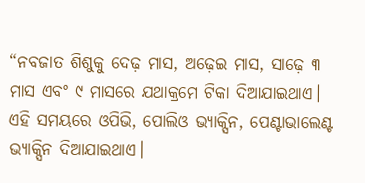“ନବଜାତ ଶିଶୁକୁ ଦେଢ଼ ମାସ, ଅଢ଼େଇ ମାସ, ସାଢ଼େ ୩ ମାସ ଏବଂ ୯ ମାସରେ ଯଥାକ୍ରମେ ଟିକା ଦିଆଯାଇଥାଏ। ଏହି ସମୟରେ ଓପିଭି, ପୋଲିଓ ଭ୍ୟାକ୍ସିନ, ପେଣ୍ଟାଭାଲେଣ୍ଟ ଭ୍ୟାକ୍ସିନ ଦିଆଯାଇଥାଏ।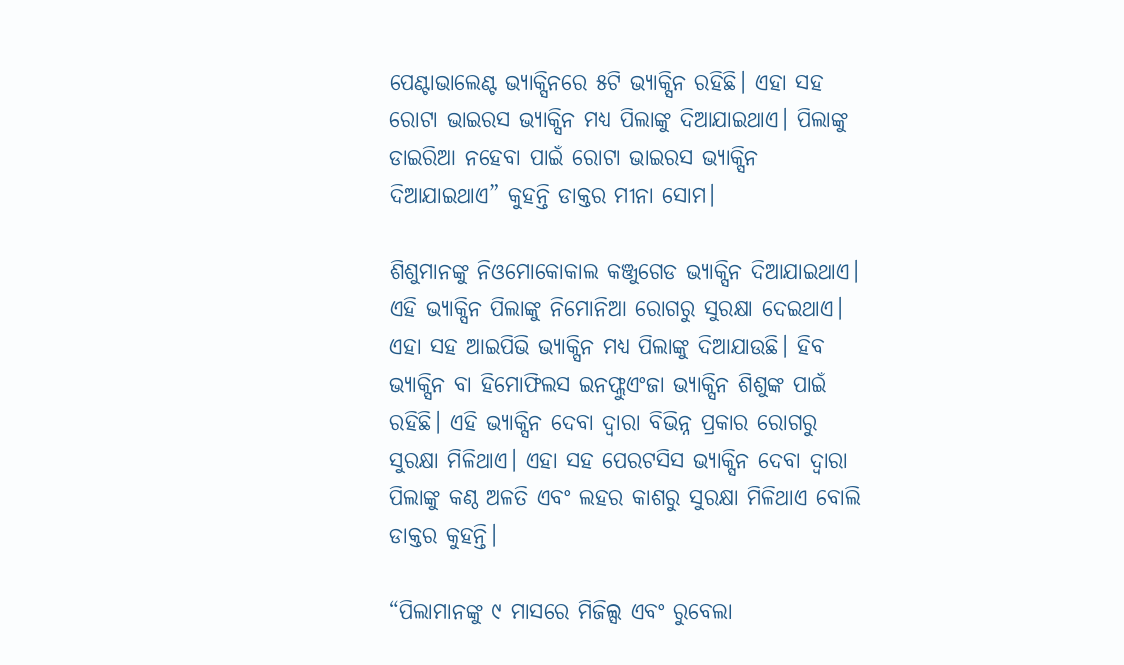ପେଣ୍ଟାଭାଲେଣ୍ଟ ଭ୍ୟାକ୍ସିନରେ ୫ଟି ଭ୍ୟାକ୍ସିନ ରହିଛି। ଏହା ସହ ରୋଟା ଭାଇରସ ଭ୍ୟାକ୍ସିନ ମଧ୍ୟ ପିଲାଙ୍କୁ ଦିଆଯାଇଥାଏ। ପିଲାଙ୍କୁ ଡାଇରିଆ ନହେବା ପାଇଁ ରୋଟା ଭାଇରସ ଭ୍ୟାକ୍ସିନ ଦିଆଯାଇଥାଏ” କୁହନ୍ତି ଡାକ୍ତର ମୀନା ସୋମ।

ଶିଶୁମାନଙ୍କୁ ନିଓମୋକୋକାଲ କଞ୍ଜୁଗେଡ ଭ୍ୟାକ୍ସିନ ଦିଆଯାଇଥାଏ। ଏହି ଭ୍ୟାକ୍ସିନ ପିଲାଙ୍କୁ ନିମୋନିଆ ରୋଗରୁ ସୁରକ୍ଷା ଦେଇଥାଏ। ଏହା ସହ ଆଇପିଭି ଭ୍ୟାକ୍ସିନ ମଧ୍ୟ ପିଲାଙ୍କୁ ଦିଆଯାଉଛି। ହିବ ଭ୍ୟାକ୍ସିନ ବା ହିମୋଫିଲସ ଇନଫ୍ଲୁଏଂଜା ଭ୍ୟାକ୍ସିନ ଶିଶୁଙ୍କ ପାଇଁ ରହିଛି। ଏହି ଭ୍ୟାକ୍ସିନ ଦେବା ଦ୍ଵାରା ବିଭିନ୍ନ ପ୍ରକାର ରୋଗରୁ ସୁରକ୍ଷା ମିଳିଥାଏ। ଏହା ସହ ପେରଟସିସ ଭ୍ୟାକ୍ସିନ ଦେବା ଦ୍ଵାରା ପିଲାଙ୍କୁ କଣ୍ଠ ଅଳତି ଏବଂ ଲହର କାଶରୁ ସୁରକ୍ଷା ମିଳିଥାଏ ବୋଲି ଡାକ୍ତର କୁହନ୍ତି।

“ପିଲାମାନଙ୍କୁ ୯ ମାସରେ ମିଜିଲ୍ସ ଏବଂ ରୁବେଲା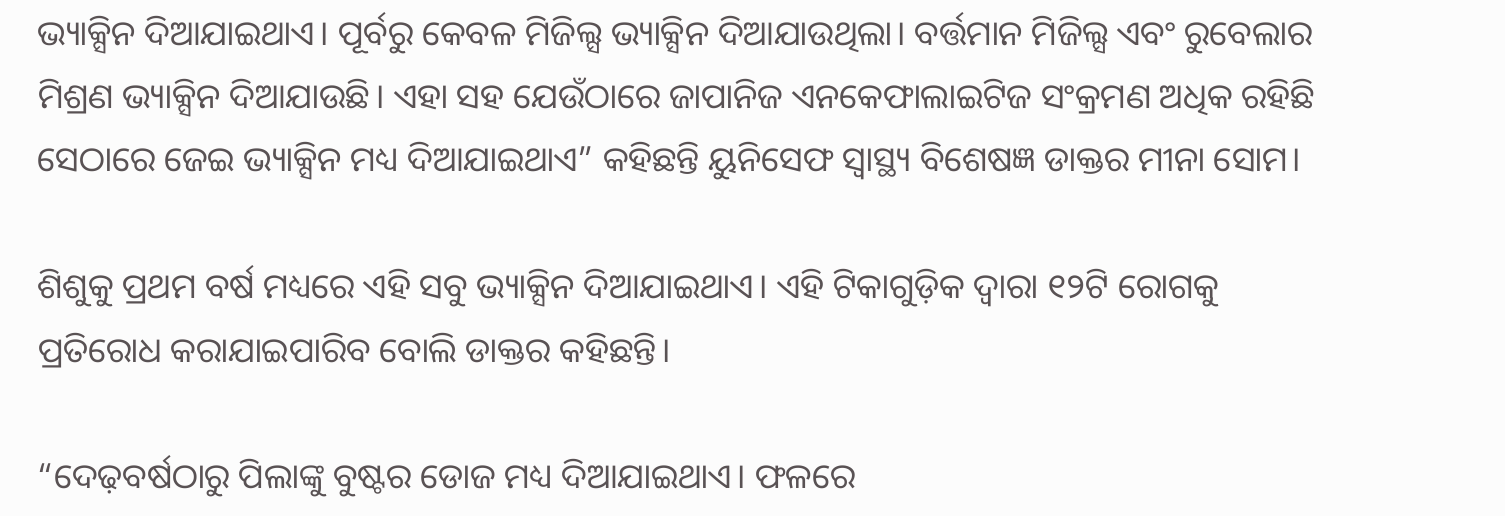ଭ୍ୟାକ୍ସିନ ଦିଆଯାଇଥାଏ। ପୂର୍ବରୁ କେବଳ ମିଜିଲ୍ସ ଭ୍ୟାକ୍ସିନ ଦିଆଯାଉଥିଲା। ବର୍ତ୍ତମାନ ମିଜିଲ୍ସ ଏବଂ ରୁବେଲାର ମିଶ୍ରଣ ଭ୍ୟାକ୍ସିନ ଦିଆଯାଉଛି। ଏହା ସହ ଯେଉଁଠାରେ ଜାପାନିଜ ଏନକେଫାଲାଇଟିଜ ସଂକ୍ରମଣ ଅଧିକ ରହିଛି ସେଠାରେ ଜେଇ ଭ୍ୟାକ୍ସିନ ମଧ୍ୟ ଦିଆଯାଇଥାଏ” କହିଛନ୍ତି ୟୁନିସେଫ ସ୍ଵାସ୍ଥ୍ୟ ବିଶେଷଜ୍ଞ ଡାକ୍ତର ମୀନା ସୋମ।

ଶିଶୁକୁ ପ୍ରଥମ ବର୍ଷ ମଧ୍ୟରେ ଏହି ସବୁ ଭ୍ୟାକ୍ସିନ ଦିଆଯାଇଥାଏ। ଏହି ଟିକାଗୁଡ଼ିକ ଦ୍ଵାରା ୧୨ଟି ରୋଗକୁ ପ୍ରତିରୋଧ କରାଯାଇପାରିବ ବୋଲି ଡାକ୍ତର କହିଛନ୍ତି।

“ଦେଢ଼ବର୍ଷଠାରୁ ପିଲାଙ୍କୁ ବୁଷ୍ଟର ଡୋଜ ମଧ୍ୟ ଦିଆଯାଇଥାଏ। ଫଳରେ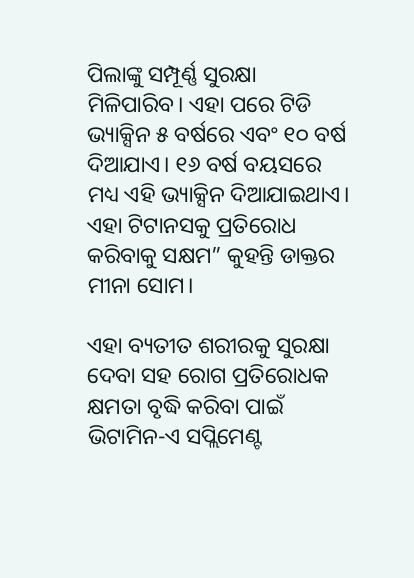ପିଲାଙ୍କୁ ସମ୍ପୂର୍ଣ୍ଣ ସୁରକ୍ଷା ମିଳିପାରିବ। ଏହା ପରେ ଟିଡି ଭ୍ୟାକ୍ସିନ ୫ ବର୍ଷରେ ଏବଂ ୧୦ ବର୍ଷ ଦିଆଯାଏ। ୧୬ ବର୍ଷ ବୟସରେ ମଧ୍ୟ ଏହି ଭ୍ୟାକ୍ସିନ ଦିଆଯାଇଥାଏ। ଏହା ଟିଟାନସକୁ ପ୍ରତିରୋଧ କରିବାକୁ ସକ୍ଷମ” କୁହନ୍ତି ଡାକ୍ତର ମୀନା ସୋମ।

ଏହା ବ୍ୟତୀତ ଶରୀରକୁ ସୁରକ୍ଷା ଦେବା ସହ ରୋଗ ପ୍ରତିରୋଧକ କ୍ଷମତା ବୃଦ୍ଧି କରିବା ପାଇଁ ଭିଟାମିନ-ଏ ସପ୍ଲିମେଣ୍ଟ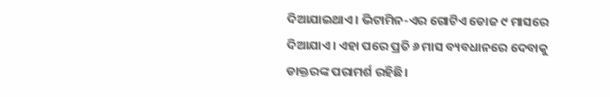ଦିଆଯାଇଥାଏ। ଭିଟାମିନ-ଏର ଗୋଟିଏ ଡୋଜ ୯ ମାସରେ ଦିଆଯାଏ। ଏହା ପରେ ପ୍ରତି ୬ ମାସ ବ୍ୟବଧାନରେ ଦେବାକୁ ଡାକ୍ତରଙ୍କ ପରାମର୍ଶ ରହିଛି।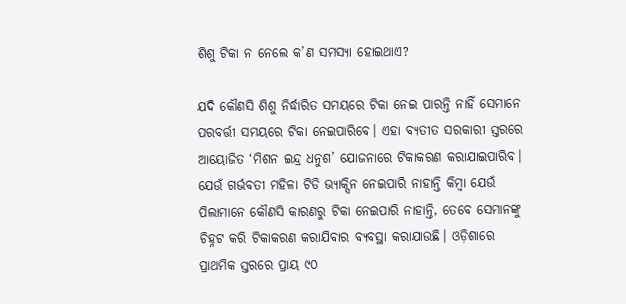ଶିଶୁ ଟିକା ନ ନେଲେ କ’ଣ ସମସ୍ୟା ହୋଇଥାଏ?

ଯଦି କୌଣସି ଶିଶୁ ନିର୍ଦ୍ଧାରିତ ସମୟରେ ଟିକା ନେଇ ପାରନ୍ତି ନାହିଁ ସେମାନେ ପରବର୍ତ୍ତୀ ସମୟରେ ଟିକା ନେଇପାରିବେ। ଏହା ବ୍ୟତୀତ ସରକାରୀ ସ୍ତରରେ ଆୟୋଜିତ ‘ମିଶନ ଇନ୍ଦ୍ର ଧନୁଶ’ ଯୋଜନାରେ ଟିକାକରଣ କରାଯାଇପାରିବ। ଯେଉଁ ଗର୍ଭବତୀ ମହିଳା ଟିଡି ଭ୍ୟାକ୍ସିନ ନେଇପାରି ନାହାନ୍ତି କିମ୍ବା ଯେଉଁ ପିଲାମାନେ କୌଣସି କାରଣରୁ ଟିକା ନେଇପାରି ନାହାନ୍ତି, ତେବେ ସେମାନଙ୍କୁ ଚିହ୍ନଟ କରି ଟିକାକରଣ କରାଯିବାର ବ୍ୟବସ୍ଥା କରାଯାଉଛି। ଓଡ଼ିଶାରେ ପ୍ରାଥମିକ ସ୍ତରରେ ପ୍ରାୟ ୯୦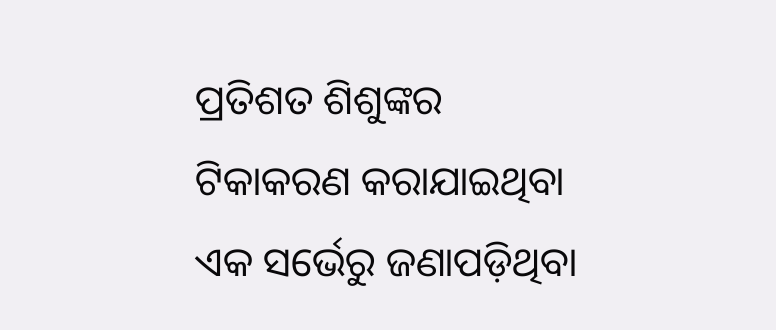ପ୍ରତିଶତ ଶିଶୁଙ୍କର ଟିକାକରଣ କରାଯାଇଥିବା ଏକ ସର୍ଭେରୁ ଜଣାପଡ଼ିଥିବା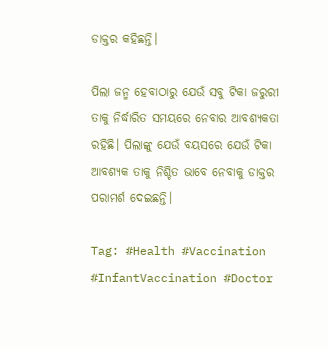ଡାକ୍ତର କହିଛନ୍ତି।

ପିଲା ଜନ୍ମ ହେବାଠାରୁ ଯେଉଁ ସବୁ ଟିକା ଜରୁରୀ ତାକୁ ନିର୍ଦ୍ଧାରିତ ସମୟରେ ନେବାର ଆବଶ୍ୟକତା ରହିଛି। ପିଲାଙ୍କୁ ଯେଉଁ ବୟସରେ ଯେଉଁ ଟିକା ଆବଶ୍ୟକ ତାକୁ ନିଶ୍ଚିତ ଭାବେ ନେବାକୁ ଡାକ୍ତର ପରାମର୍ଶ ଦେଇଛନ୍ତି।

Tag: #Health #Vaccination #InfantVaccination #Doctor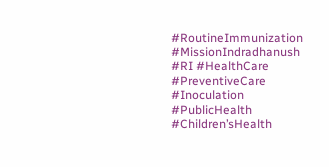#RoutineImmunization #MissionIndradhanush #RI #HealthCare #PreventiveCare #Inoculation #PublicHealth #Children’sHealth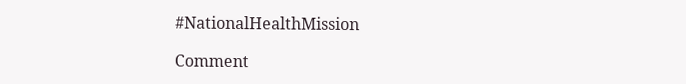#NationalHealthMission

Comment